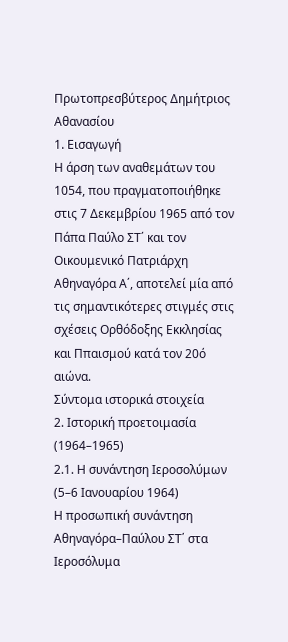Πρωτοπρεσβύτερος Δημήτριος Αθανασίου
1. Εισαγωγή
Η άρση των αναθεμάτων του 1054, που πραγματοποιήθηκε στις 7 Δεκεμβρίου 1965 από τον Πάπα Παύλο ΣΤ΄ και τον Οικουμενικό Πατριάρχη Αθηναγόρα Α΄, αποτελεί μία από τις σημαντικότερες στιγμές στις σχέσεις Ορθόδοξης Εκκλησίας και Ππαισμού κατά τον 20ό αιώνα.
Σύντομα ιστορικά στοιχεία
2. Ιστορική προετοιμασία (1964–1965)
2.1. Η συνάντηση Ιεροσολύμων (5–6 Ιανουαρίου 1964)
Η προσωπική συνάντηση Αθηναγόρα–Παύλου ΣΤ΄ στα Ιεροσόλυμα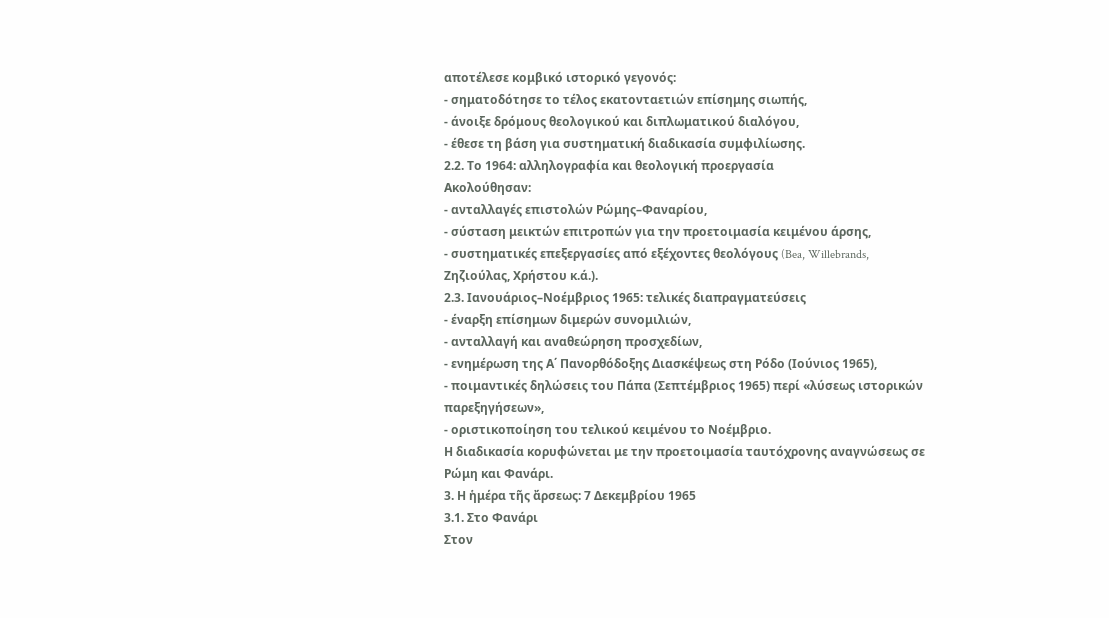αποτέλεσε κομβικό ιστορικό γεγονός:
- σηματοδότησε το τέλος εκατονταετιών επίσημης σιωπής,
- άνοιξε δρόμους θεολογικού και διπλωματικού διαλόγου,
- έθεσε τη βάση για συστηματική διαδικασία συμφιλίωσης.
2.2. Το 1964: αλληλογραφία και θεολογική προεργασία
Ακολούθησαν:
- ανταλλαγές επιστολών Ρώμης–Φαναρίου,
- σύσταση μεικτών επιτροπών για την προετοιμασία κειμένου άρσης,
- συστηματικές επεξεργασίες από εξέχοντες θεολόγους (Bea, Willebrands, Ζηζιούλας, Χρήστου κ.ά.).
2.3. Ιανουάριος–Νοέμβριος 1965: τελικές διαπραγματεύσεις
- έναρξη επίσημων διμερών συνομιλιών,
- ανταλλαγή και αναθεώρηση προσχεδίων,
- ενημέρωση της Α΄ Πανορθόδοξης Διασκέψεως στη Ρόδο (Ιούνιος 1965),
- ποιμαντικές δηλώσεις του Πάπα (Σεπτέμβριος 1965) περί «λύσεως ιστορικών παρεξηγήσεων»,
- οριστικοποίηση του τελικού κειμένου το Νοέμβριο.
Η διαδικασία κορυφώνεται με την προετοιμασία ταυτόχρονης αναγνώσεως σε Ρώμη και Φανάρι.
3. Η ἡμέρα τῆς ἄρσεως: 7 Δεκεμβρίου 1965
3.1. Στο Φανάρι
Στον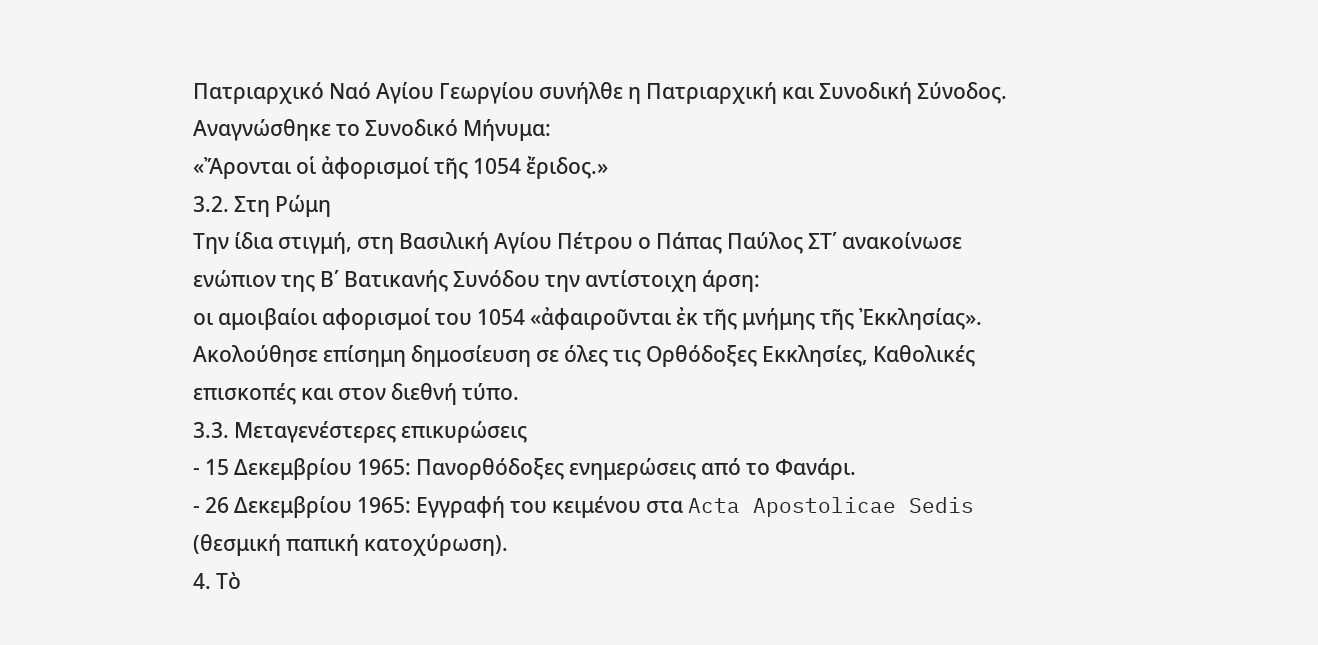Πατριαρχικό Ναό Αγίου Γεωργίου συνήλθε η Πατριαρχική και Συνοδική Σύνοδος. Αναγνώσθηκε το Συνοδικό Μήνυμα:
«Ἄρονται οἱ ἀφορισμοί τῆς 1054 ἔριδος.»
3.2. Στη Ρώμη
Την ίδια στιγμή, στη Βασιλική Αγίου Πέτρου ο Πάπας Παύλος ΣΤ΄ ανακοίνωσε ενώπιον της Β΄ Βατικανής Συνόδου την αντίστοιχη άρση:
οι αμοιβαίοι αφορισμοί του 1054 «ἀφαιροῦνται ἐκ τῆς μνήμης τῆς Ἐκκλησίας».
Ακολούθησε επίσημη δημοσίευση σε όλες τις Ορθόδοξες Εκκλησίες, Καθολικές επισκοπές και στον διεθνή τύπο.
3.3. Μεταγενέστερες επικυρώσεις
- 15 Δεκεμβρίου 1965: Πανορθόδοξες ενημερώσεις από το Φανάρι.
- 26 Δεκεμβρίου 1965: Εγγραφή του κειμένου στα Acta Apostolicae Sedis (θεσμική παπική κατοχύρωση).
4. Τὸ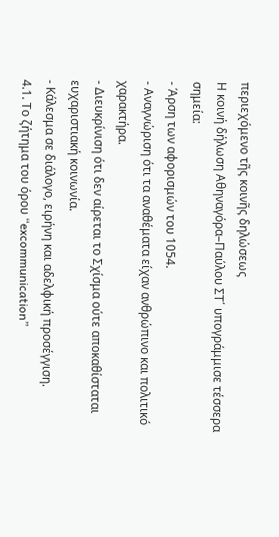περιεχόμενο τῆς κοινῆς δηλώσεως
Η κοινή δήλωση Αθηναγόρα–Παύλου ΣΤ΄ υπογράμμισε τέσσερα σημεία:
- Άρση των αφορισμών του 1054.
- Αναγνώριση ότι τα αναθέματα είχαν ανθρώπινο και πολιτικό χαρακτήρα.
- Διευκρίνιση ότι δεν αίρεται το Σχίσμα ούτε αποκαθίσταται ευχαριστιακή κοινωνία.
- Κάλεσμα σε διάλογο, ειρήνη και αδελφική προσέγγιση.
4.1. Το ζήτημα του όρου “excommunication”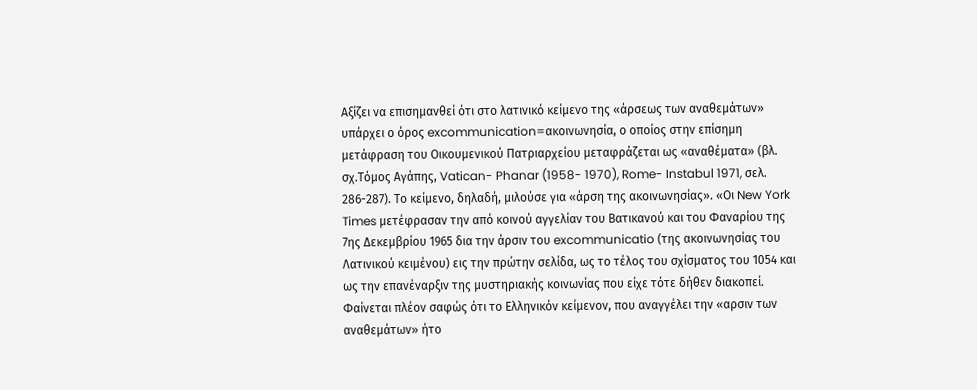Αξίζει να επισημανθεί ότι στο λατινικό κείμενο της «άρσεως των αναθεμάτων» υπάρχει ο όρος excommunication=ακοινωνησία, ο οποίος στην επίσημη μετάφραση του Οικουμενικού Πατριαρχείου μεταφράζεται ως «αναθέματα» (βλ. σχ.Τόμος Αγάπης, Vatican- Phanar (1958- 1970), Rome- Instabul 1971, σελ. 286-287). Το κείμενο, δηλαδή, μιλούσε για «άρση της ακοινωνησίας». «Οι New York Times μετέφρασαν την από κοινού αγγελίαν του Βατικανού και του Φαναρίου της 7ης Δεκεμβρίου 1965 δια την άρσιν του excommunicatio (της ακοινωνησίας του Λατινικού κειμένου) εις την πρώτην σελίδα, ως το τέλος του σχίσματος του 1054 και ως την επανέναρξιν της μυστηριακής κοινωνίας που είχε τότε δήθεν διακοπεί. Φαίνεται πλέον σαφώς ότι το Ελληνικόν κείμενον, που αναγγέλει την «αρσιν των αναθεμάτων» ήτο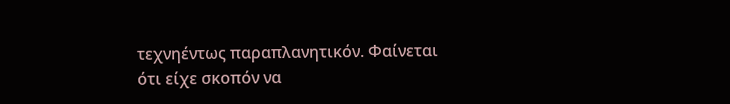τεχνηέντως παραπλανητικόν. Φαίνεται ότι είχε σκοπόν να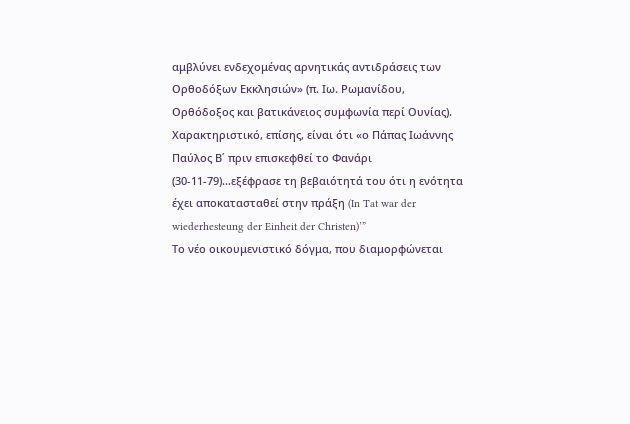αμβλύνει ενδεχομένας αρνητικάς αντιδράσεις των Ορθοδόξων Εκκλησιών» (π. Ιω. Ρωμανίδου, Ορθόδοξος και βατικάνειος συμφωνία περί Ουνίας).
Χαρακτηριστικό, επίσης, είναι ότι «ο Πάπας Ιωάννης Παύλος Β΄ πριν επισκεφθεί το Φανάρι (30-11-79)…εξέφρασε τη βεβαιότητά του ότι η ενότητα έχει αποκατασταθεί στην πράξη (In Tat war der wiederhesteung der Einheit der Christen)’”
Το νέο οικουμενιστικό δόγμα, που διαμορφώνεται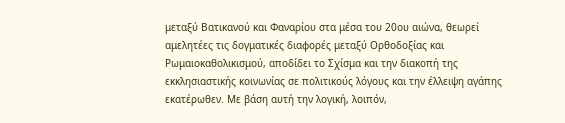μεταξύ Βατικανού και Φαναρίου στα μέσα του 20ου αιώνα, θεωρεί αμελητέες τις δογματικές διαφορές μεταξύ Ορθοδοξίας και Ρωμαιοκαθολικισμού, αποδίδει το Σχίσμα και την διακοπή της εκκλησιαστικής κοινωνίας σε πολιτικούς λόγους και την έλλειψη αγάπης εκατέρωθεν. Με βάση αυτή την λογική, λοιπόν,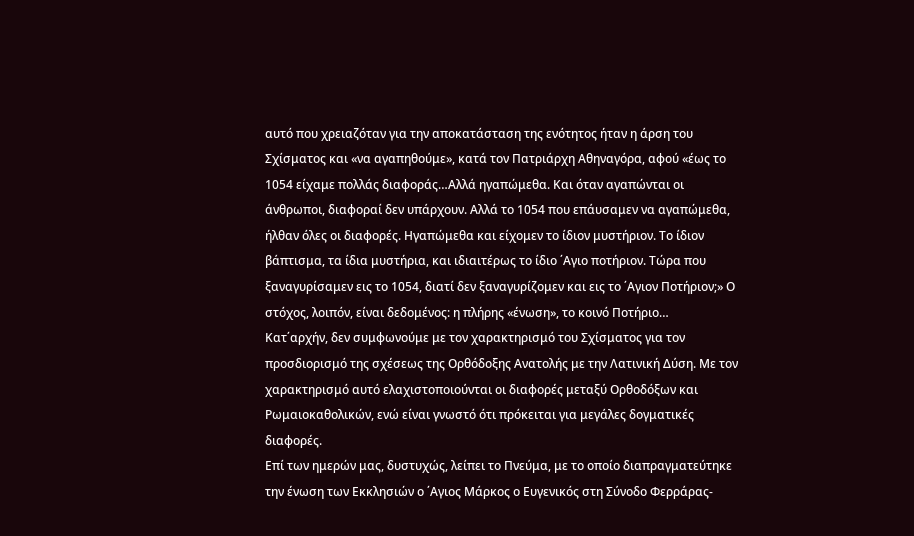αυτό που χρειαζόταν για την αποκατάσταση της ενότητος ήταν η άρση του Σχίσματος και «να αγαπηθούμε», κατά τον Πατριάρχη Αθηναγόρα, αφού «έως το 1054 είχαμε πολλάς διαφοράς…Αλλά ηγαπώμεθα. Και όταν αγαπώνται οι άνθρωποι, διαφοραί δεν υπάρχουν. Αλλά το 1054 που επάυσαμεν να αγαπώμεθα, ήλθαν όλες οι διαφορές. Ηγαπώμεθα και είχομεν το ίδιον μυστήριον. Το ίδιον βάπτισμα, τα ίδια μυστήρια, και ιδιαιτέρως το ίδιο ΄Αγιο ποτήριον. Τώρα που ξαναγυρίσαμεν εις το 1054, διατί δεν ξαναγυρίζομεν και εις το ΄Αγιον Ποτήριον;» Ο στόχος, λοιπόν, είναι δεδομένος: η πλήρης «ένωση», το κοινό Ποτήριο…
Κατ΄αρχήν, δεν συμφωνούμε με τον χαρακτηρισμό του Σχίσματος για τον προσδιορισμό της σχέσεως της Ορθόδοξης Ανατολής με την Λατινική Δύση. Με τον χαρακτηρισμό αυτό ελαχιστοποιούνται οι διαφορές μεταξύ Ορθοδόξων και Ρωμαιοκαθολικών, ενώ είναι γνωστό ότι πρόκειται για μεγάλες δογματικές διαφορές.
Επί των ημερών μας, δυστυχώς, λείπει το Πνεύμα, με το οποίο διαπραγματεύτηκε την ένωση των Εκκλησιών ο ΄Αγιος Μάρκος ο Ευγενικός στη Σύνοδο Φερράρας-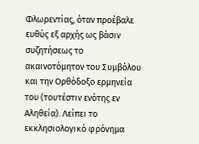Φλωρεντίας, όταν προέβαλε ευθύς εξ αρχής ως βάσιν συζητήσεως το ακαινοτόμητον του Συμβόλου και την Ορθόδοξο ερμηνεία του (τουτέστιν ενότης εν Αληθεία). Λείπει το εκκλησιολογικό φρόνημα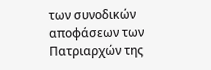των συνοδικών αποφάσεων των Πατριαρχών της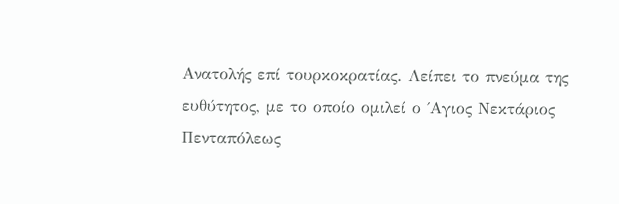Ανατολής επί τουρκοκρατίας. Λείπει το πνεύμα της ευθύτητος, με το οποίο ομιλεί ο ΄Αγιος Νεκτάριος Πενταπόλεως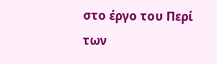στο έργο του Περί των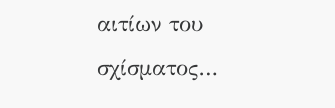αιτίων του σχίσματος…